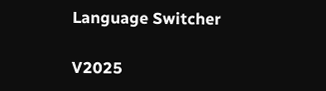Language Switcher

V2025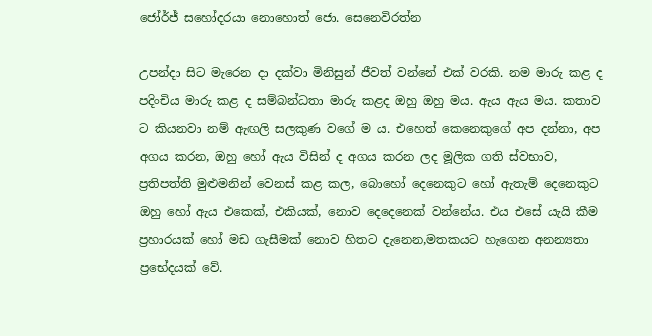ජෝර්ජ් සහෝදරයා නොහොත් ජො. සෙනෙවිරත්න

උපන්දා සිට මැරෙන දා දක්වා මිනිසුන් ජීවත් වන්නේ එක් වරකි. නම මාරු කළ ද පදිංචිය මාරු කළ ද සම්බන්ධතා මාරු කළද ඔහු ඔහු මය. ඇය ඇය මය. කතාව ට කියනවා නම් ඇඟලි සලකුණ වගේ ම ය. එහෙත් කෙනෙකුගේ අප දන්නා, අප අගය කරන, ඔහු හෝ ඇය විසින් ද අගය කරන ලද මූලික ගති ස්වභාව, ප්‍රතිපත්ති මුළුමනින් වෙනස් කළ කල, බොහෝ දෙනෙකුට හෝ ඇතැම් දෙනෙකුට ඔහු හෝ ඇය එකෙක්, එකියක්, නොව දෙදෙනෙක් වන්නේය. එය එසේ යැයි කීම ප්‍රහාරයක් හෝ මඩ ගැසීමක් නොව හිතට දැනෙන,මතකයට හැගෙන අනන්‍යතා ප්‍රභේදයක් වේ.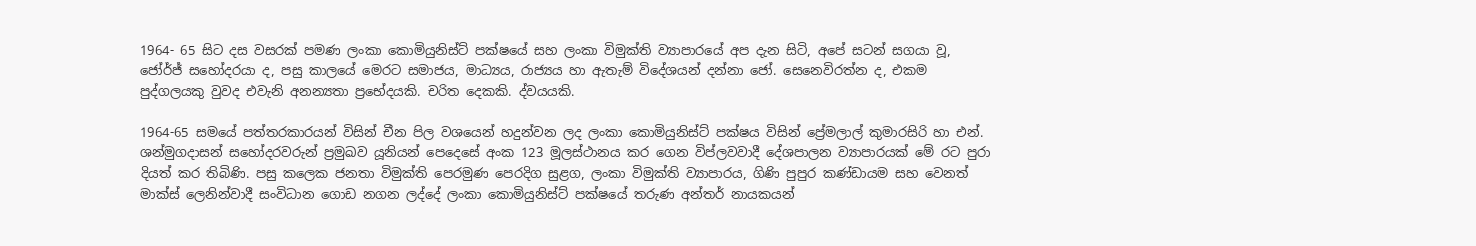1964- 65 සිට දස වසරක් පමණ ලංකා කොමියුනිස්ට් පක්ෂයේ සහ ලංකා විමුක්ති ව්‍යාපාරයේ අප දැන සිටි, අපේ සටන් සගයා වූ, ජෝර්ජ් සහෝදරයා ද, පසු කාලයේ මෙරට සමාජය, මාධ්‍යය, රාජ්‍යය හා ඇතැම් විදේශයන් දන්නා ජෝ. සෙනෙවිරත්න ද, එකම පුද්ගලයකු වුවද එවැනි අනන්‍යතා ප්‍රභේදයකි. චරිත දෙකකි. ද්වයයකි.

1964-65 සමයේ පත්තරකාරයන් විසින් චීන පිල වශයෙන් හදුන්වන ලද ලංකා කොමියුනිස්ට් පක්ෂය විසින් ප්‍රේමලාල් කුමාරසිරි හා එන්. ශන්මුගදාසන් සහෝදරවරුන් ප්‍රමුඛව යූනියන් පෙදෙසේ අංක 123 මූලස්ථානය කර ගෙන විප්ලවවාදී දේශපාලන ව්‍යාපාරයක් මේ රට පුරා දියත් කර තිබිණි. පසු කලෙක ජනතා විමුක්ති පෙරමුණ පෙරදිග සුළග, ලංකා විමුක්ති ව්‍යාපාරය, ගිණි පුපුර කණ්ඩායම සහ වෙනත් මාක්ස් ලෙනින්වාදී සංවිධාන ගොඩ නගන ලද්දේ ලංකා කොමියුනිස්ට් පක්ෂයේ තරුණ අන්තර් නායකයන්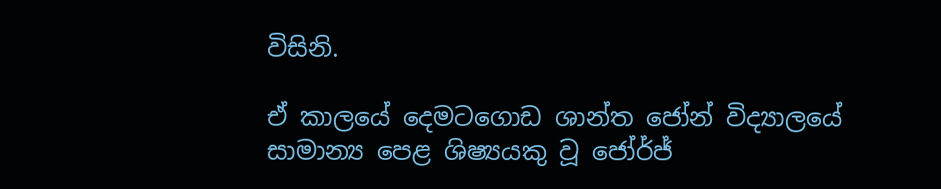විසිනි.

ඒ කාලයේ දෙමටගොඩ ශාන්ත ජෝන් විද්‍යාලයේ සාමාන්‍ය පෙළ ශිෂ්‍යයකු වූ ජෝර්ජ්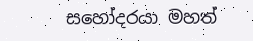සහෝදරයා මහත්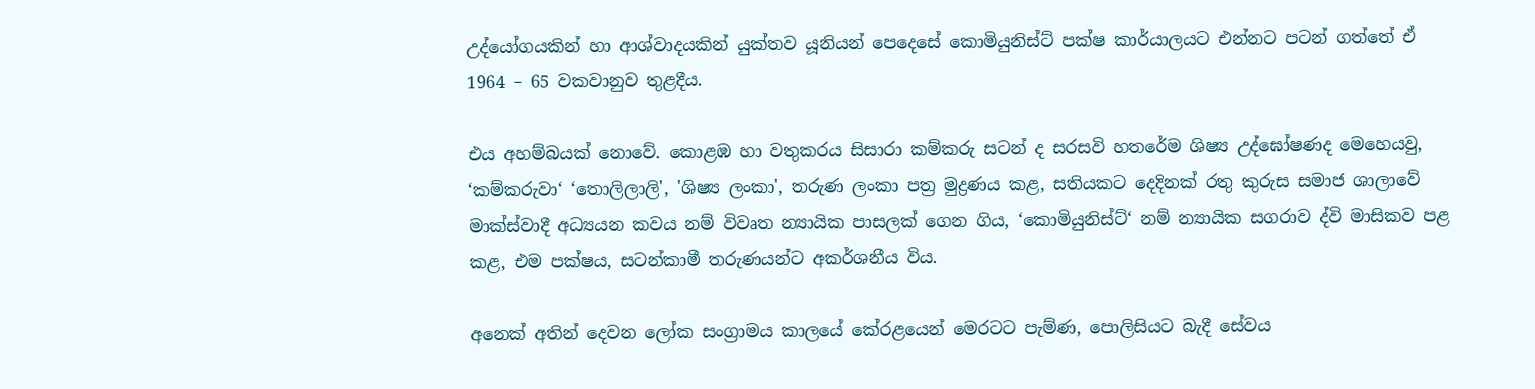උද්යෝගයකින් හා ආශ්වාදයකින් යුක්තව යූනියන් පෙදෙසේ කොමියුනිස්ට් පක්ෂ කාර්යාලයට එන්නට පටන් ගත්තේ ඒ 1964 – 65 වකවානුව තුළදීය.

එය අහම්බයක් නොවේ. කොළඹ හා වතුකරය සිසාරා කම්කරු සටන් ද සරසවි හතරේම ශිෂ්‍ය උද්ඝෝෂණද මෙහෙයවු, ‘කම්කරුවා‘ ‘තොලිලාලි', 'ශිෂ්‍ය ලංකා', තරුණ ලංකා පත්‍ර මුද්‍රණය කළ, සතියකට දෙදිනක් රතු කුරුස සමාජ ශාලාවේ මාක්ස්වාදී අධ්‍යයන කවය නම් විවෘත න්‍යායික පාසලක් ගෙන ගිය, ‘කොමියුනිස්ට්‘ නම් න්‍යායික සගරාව ද්වි මාසිකව පළ කළ, එම පක්ෂය, සටන්කාමී තරුණයන්ට අකර්ශනීය විය.

අනෙක් අතින් දෙවන ලෝක සංග්‍රාමය කාලයේ කේරළයෙන් මෙරටට පැම්ණ, පොලිසියට බැදී සේවය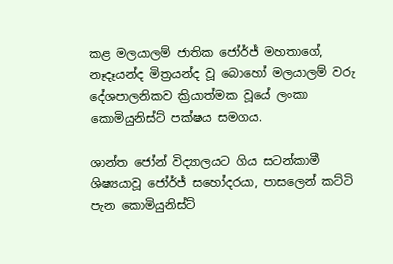කළ මලයාලම් ජාතික ජෝර්ජ් මහතාගේ, නෑදෑයන්ද මිත්‍රයන්ද වූ බොහෝ මලයාලම් වරු දේශපාලනිකව ක්‍රියාත්මක වූයේ ලංකා කොමියුනිස්ට් පක්ෂය සමගය.

ශාන්ත ජෝන් විද්‍යාලයට ගිය සටන්කාමී ශිෂ්‍යයාවූ ජෝර්ජ් සහෝදරයා, පාසලෙන් කට්ටි පැන කොමියුනිස්ට්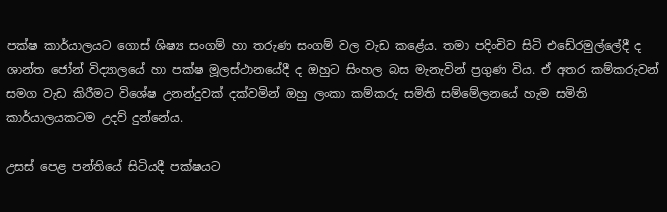පක්ෂ කාර්යාලයට ගොස් ශිෂ්‍ය සංගම් හා තරුණ සංගම් වල වැඩ කළේය. තමා පදිංචිව සිටි එඩේරමුල්ලේදී ද ශාන්ත ජෝන් විද්‍යාලයේ හා පක්ෂ මූලස්ථානයේදී ද ඔහුට සිංහල බස මැනැවින් ප්‍රගුණ විය. ඒ අතර කම්කරුවන් සමග වැඩ කිරීමට විශේෂ උනන්දුවක් දක්වමින් ඔහු ලංකා කම්කරු සමිති සම්මේලනයේ හැම සමිති කාර්යාලයකටම උදව් දුන්නේය.

උසස් පෙළ පන්තියේ සිටියදී පක්ෂයට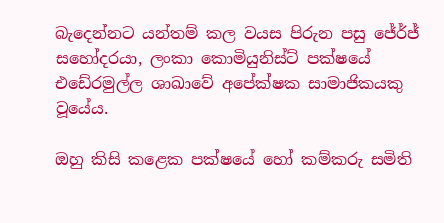බැදෙන්නට යන්තම් කල වයස පිරුන පසු ජේර්ජ් සහෝදරයා, ලංකා කොමියුනිස්ට් පක්ෂයේ එඩේරමුල්ල ශාඛාවේ අපේක්ෂක සාමාජිකයකු වූයේය.

ඔහු කිසි කළෙක පක්ෂයේ හෝ කම්කරු සමිති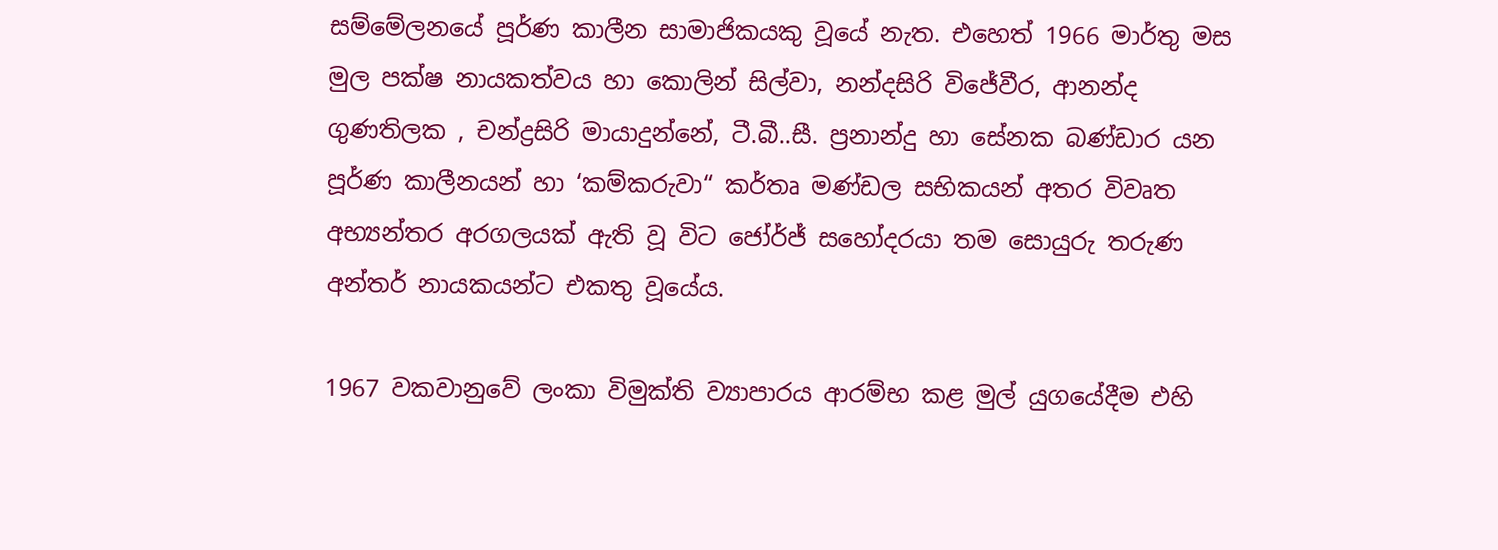සම්මේලනයේ පූර්ණ කාලීන සාමාජිකයකු වූයේ නැත. එහෙත් 1966 මාර්තු මස මුල පක්ෂ නායකත්වය හා කොලින් සිල්වා, නන්දසිරි විජේවීර, ආනන්ද ගුණතිලක , චන්ද්‍රසිරි මායාදුන්නේ, ටී.බී..සී. ප්‍රනාන්දු හා සේනක බණ්ඩාර යන පූර්ණ කාලීනයන් හා ‘කම්කරුවා“ කර්තෘ මණ්ඩල සභිකයන් අතර විවෘත අභ්‍යන්තර අරගලයක් ඇති වූ විට ජෝර්ජ් සහෝදරයා තම සොයුරු තරුණ අන්තර් නායකයන්ට එකතු වූයේය.

1967 වකවානුවේ ලංකා විමුක්ති ව්‍යාපාරය ආරම්භ කළ මුල් යුගයේදීම එහි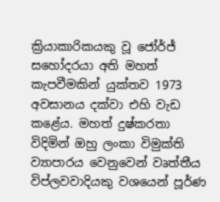ක්‍රියාකාරිකයකු වූ ජෝර්ජ් සහෝදරයා අති මහත් කැපවීමකින් යුක්තව 1973 අවසානය දක්වා එහි වැඩ කළේය. මහත් දුෂ්කරතා විදිමින් ඔහු ලංකා විමුක්ති ව්‍යාපාරය වෙනුවෙන් වෘත්තීය විප්ලවවාදියකු වශයෙන් පූර්ණ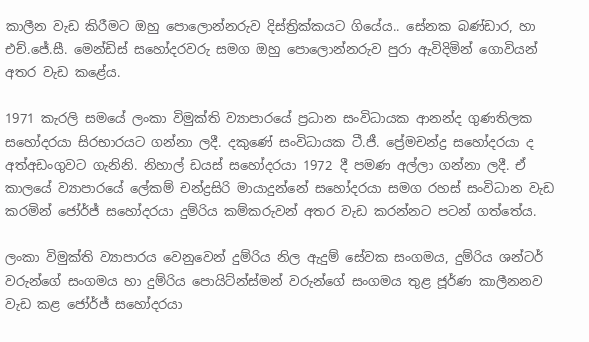කාලීන වැඩ කිරීමට ඔහු පොලොන්නරුව දිස්ත්‍රික්කයට ගියේය.. සේනක බණ්ඩාර, හා එච්.ජේ.සී. මෙන්ඩිස් සහෝදරවරු සමග ඔහු පොලොන්නරුව පුරා ඇවිදිමින් ගොවියන් අතර වැඩ කළේය.

1971 කැරලි සමයේ ලංකා විමුක්ති ව්‍යාපාරයේ ප්‍රධාන සංවිධායක ආනන්ද ගුණතිලක සහෝදරයා සිරභාරයට ගන්නා ලදී. දකුණේ සංවිධායක ටී.ජී. ප්‍රේමචන්ද්‍ර සහෝදරයා ද අත්අඩංගුවට ගැනිනි. නිහාල් ඩයස් සහෝදරයා 1972 දී පමණ අල්ලා ගන්නා ලදී. ඒ කාලයේ ව්‍යාපාරයේ ලේකම් චන්ද්‍රසිරි මායාදුන්නේ සහෝදරයා සමග රහස් සංවිධාන වැඩ කරමින් ජෝර්ජ් සහෝදරයා දුම්රිය කම්කරුවන් අතර වැඩ කරන්නට පටන් ගත්තේය.

ලංකා විමුක්ති ව්‍යාපාරය වෙනුවෙන් දුම්රිය නිල ඇදුම් සේවක සංගමය, දුම්රිය ශන්ටර් වරුන්ගේ සංගමය හා දුම්රිය පොයිට්න්ස්මන් වරුන්ගේ සංගමය තුළ ජූර්ණ කාලීනනව වැඩ කළ ජෝර්ජ් සහෝදරයා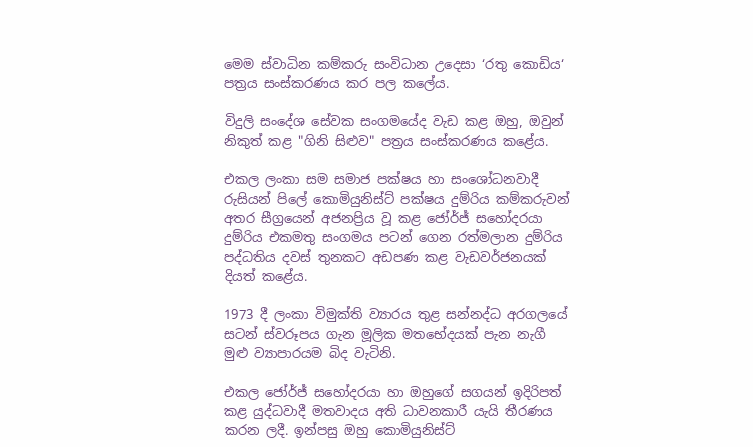මෙම ස්වාධින කම්කරු සංවිධාන උදෙසා ‘රතු කොඩිය‘ පත්‍රය සංස්කරණය කර පල කලේය.

විදුලි සංදේශ සේවක සංගමයේද වැඩ කළ ඔහු, ඔවුන් නිකුත් කළ "ගිනි සිළුව" පත්‍රය සංස්කරණය කළේය.

එකල ලංකා සම සමාජ පක්ෂය හා සංශෝධනවාදී රුසියන් පිලේ කොමියුනිස්ට් පක්ෂය දුම්රිය කම්කරුවන් අතර සීග්‍රයෙන් අජනප්‍රිය වූ කළ ජෝර්ජ් සහෝදරයා දුම්රිය එකමතු සංගමය පටන් ගෙන රත්මලාන දුම්රිය පද්ධතිය දවස් තුනකට අඩපණ කළ වැඩවර්ජනයක් දියත් කළේය.

1973 දී ලංකා විමුක්ති ව්‍යාරය තුළ සන්නද්ධ අරගලයේ සටන් ස්වරූපය ගැන මූලික මතභේදයක් පැන නැගී මුළු ව්‍යාපාරයම බිද වැටිනි.

එකල ජෝර්ජ් සහෝදරයා හා ඔහුගේ සගයන් ඉදිරිපත් කළ යුද්ධවාදී මතවාදය අති ධාවනකාරී යැයි තීරණය කරන ලදී. ඉන්පසු ඔහු කොමියුනිස්ට්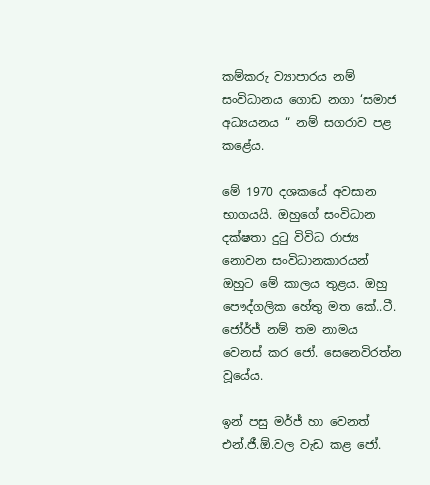කම්කරු ව්‍යාපාරය නම් සංවිධානය ගොඩ නගා ‘සමාජ අධ්‍යයනය “ නම් සගරාව පළ කළේය.

මේ 1970 දශකයේ අවසාන භාගයයි. ඔහුගේ සංවිධාන දක්ෂතා දුටු විවිධ රාජ්‍ය නොවන සංවිධානකාරයන් ඔහුට මේ කාලය තුළය. ඔහු පෞද්ගලික හේතු මත කේ..ටී. ජෝර්ජ් නම් තම නාමය වෙනස් කර ජෝ. සෙනෙවිරත්න වූයේය.

ඉන් පසු මර්ජ් හා වෙනත් එන්.ජී.ඕ.වල වැඩ කළ ජෝ.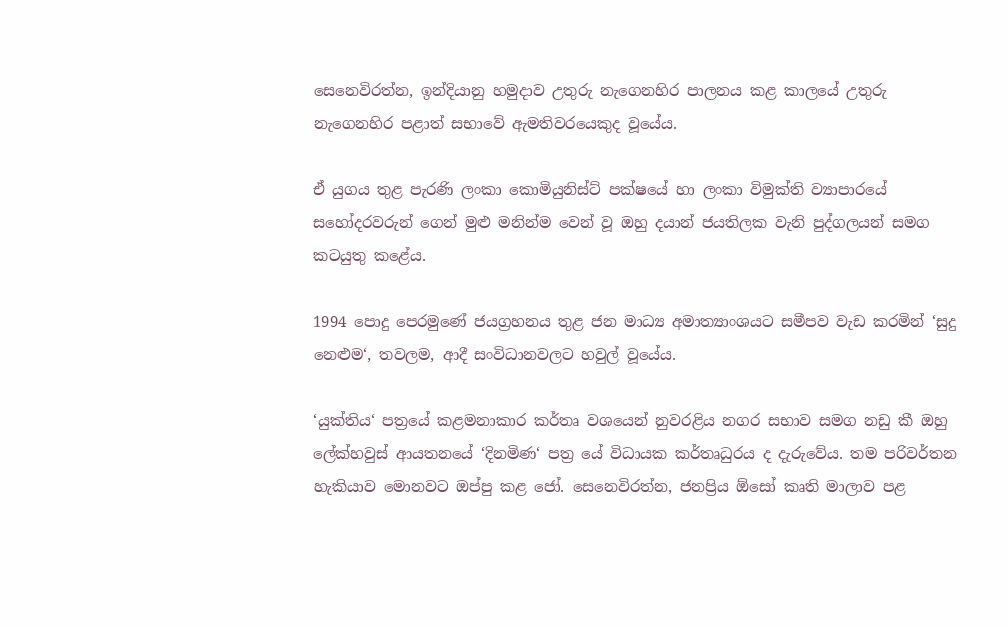සෙනෙවිරත්න, ඉන්දියානු හමුදාව උතුරු නැගෙනහිර පාලනය කළ කාලයේ උතුරු නැගෙනහිර පළාත් සභාවේ ඇමතිවරයෙකුද වූයේය.

ඒ යුගය තුළ පැරණි ලංකා කොමියුනිස්ට් පක්ෂයේ හා ලංකා විමුක්ති ව්‍යාපාරයේ සහෝදරවරුන් ගෙන් මුළු මනින්ම වෙන් වූ ඔහු දයාන් ජයතිලක වැනි පුද්ගලයන් සමග කටයුතු කළේය.

1994 පොදු පෙරමුණේ ජයග්‍රහනය තුළ ජන මාධ්‍ය අමාත්‍යාංශයට සමීපව වැඩ කරමින් ‘සුදු නෙළුම‘, තවලම, ආදී සංවිධානවලට හවුල් වූයේය.

‘යුක්තිය‘ පත්‍රයේ කළමනාකාර කර්තෘ වශයෙන් නුවරළිය නගර සභාව සමග නඩු කී ඔහු ලේක්හවුස් ආයතනයේ ‘දිනමිණ‘ පත්‍ර යේ විධායක කර්තෘධුරය ද දැරුවේය. තම පරිවර්තන හැකියාව මොනවට ඔප්පු කළ ජෝ. සෙනෙවිරත්න, ජනප්‍රිය ඕසෝ කෘති මාලාව පළ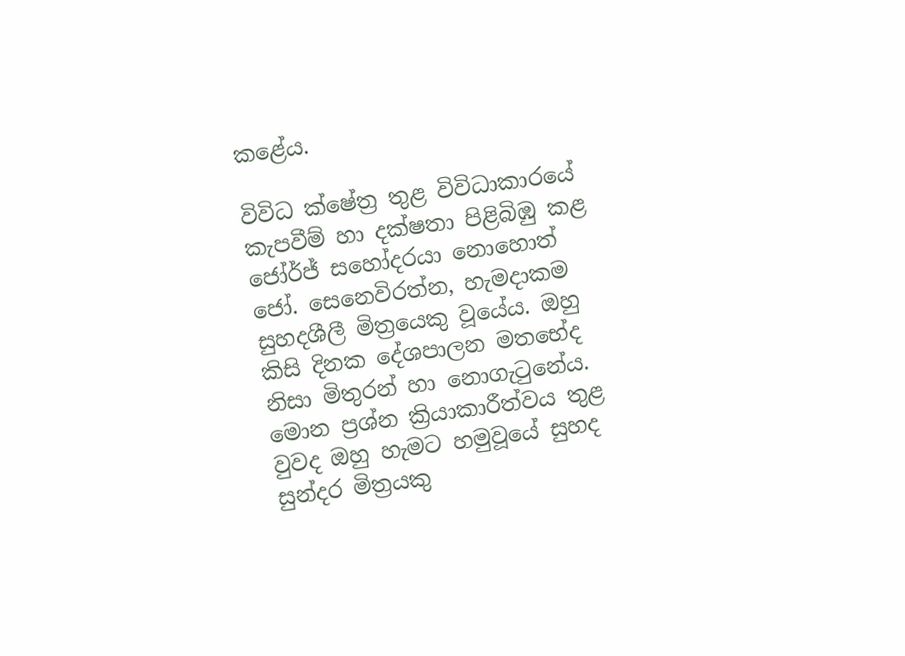කළේය.

විවිධ ක්ෂේත්‍ර තුළ විවිධාකාරයේ කැපවීම් හා දක්ෂතා පිළිබිඹු කළ ජෝර්ජ් සහෝදරයා නොහොත් ‍ ජෝ. සෙනෙවිරත්න, හැමදාකම සුහදශීලී මිත්‍රයෙකු වූයේය. ඔහු කිසි දිනක දේශපාලන මතභේද නිසා මිතුරන් හා නොගැටුනේය. මොන ප්‍රශ්න ක්‍රියාකාරීත්වය තුළ වුවද ඔහු හැමට හමුවූයේ සුහද සුන්දර මිත්‍රයකු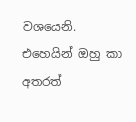වශයෙනි. එහෙයින් ඔහු කා අතරත්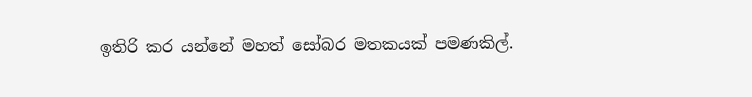ඉතිරි කර යන්නේ මහත් සෝබර මතකයක් පමණකිල්.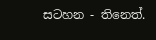සටහන - තිනෙත්.